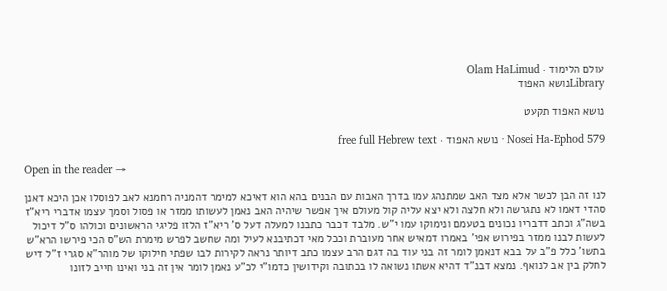עולם הלימוד · Olam HaLimud
Libraryנושא האפוד

נושא האפוד תקעט

Nosei Ha-Ephod 579 · נושא האפוד · free full Hebrew text

Open in the reader →

לנו זה הבן לכשר אלא מצד האב שמתנהג עמו בדרך האבות עם הבנים בהא הוא דאיכא למימר דהמניה רחמנא לאב לפוסלו אכן היכא דאנן סהדי דאמו לא נתגרשה ולא חלצה ולא יצא עליה קול מעולם איך אפשר שיהיה האב נאמן לעשותו ממזר או פסול וסמך עצמו אדברי ריא"ז בשה"ג וכתב דדבריו נכונים בטעמם ונימוקו עמו י"ש. מלבד דכבר כתבנו למעלה דעל ס' ריא"ז הלזו פליגי הראשונים וכולהו ס"ל דיכול לעשות לבנו ממזר בפירוש אפי' באמרו דמאיש אחר מעוברת וככל מאי דכתיבנא לעיל ומה שחשב לפרש מימרת הש"ס הכי פירשו הרא"ש בתשו' כלל פ"ב על בבא דנאמן לומר זה בני עוד בה דגם הרב עצמו כתב דיותר נראה לקירות לבו שפתי חילוקו של מוהר"א סגרי ז"ל דיש לחלק בין אב לנואף. נמצא דבנ"ד דהיא אשתו נשואה לו בכתובה וקידושין כדמו"י לכ"ע נאמן לומר אין זה בני ואינו חייב לזונו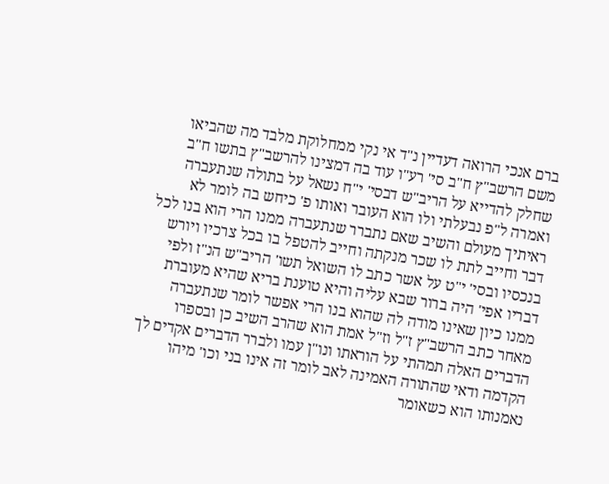ברם אנכי הרואה דעדיין נ"ד אי נקי ממחלוקת מלבד מה שהביאו משם הרשב"ץ ח"ב סי' רע"ו עוד בה דמצינו להרשב"ץ בתשו ח"ב שחלק להדייא על הריב"ש דבסי' י"ח נשאל על בתולה שנתעברה ואמרה ל"פ נבעלתי ולו הוא העובר ואותו פ' כיחש בה לומר לא ראיתיך מעולם והשיב שאם נתברר שנתעברה ממנו הרי הוא בנו לכל דבר וחייב לתת לו שכר מנקתה וחייב להטפל בו בכל צרכיו ויורש בנכסיו ובסי' י"ט על אשר כתב לו השואל תשו' הריב"ש הנ"ז ולפי דבריו אפי' היה ברור שבא עליה והיא טוענת בריא שהיא מעוברת ממנו כיון שאינו מודה לה שהוא בנו הרי אפשר לומר שנתעברה מאחר כתב הרשב"ץ ז"ל וז"ל אמת הוא שהרב השיב כן ובספרו הדברים האלה תמהתי על הוראתו ונו"ן עמו ולברר הדברים אקדים לך הקדמה ודאי שהתורה האמינה לאב לומר זה אינו בני וכו' מיהו נאמנותו הוא כשאומר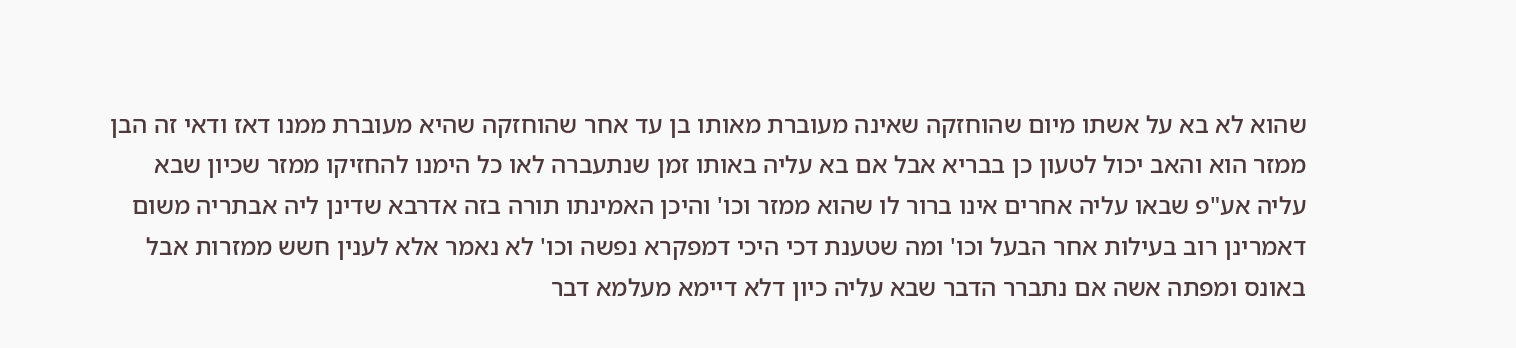שהוא לא בא על אשתו מיום שהוחזקה שאינה מעוברת מאותו בן עד אחר שהוחזקה שהיא מעוברת ממנו דאז ודאי זה הבן ממזר הוא והאב יכול לטעון כן בבריא אבל אם בא עליה באותו זמן שנתעברה לאו כל הימנו להחזיקו ממזר שכיון שבא עליה אע"פ שבאו עליה אחרים אינו ברור לו שהוא ממזר וכו' והיכן האמינתו תורה בזה אדרבא שדינן ליה אבתריה משום דאמרינן רוב בעילות אחר הבעל וכו' ומה שטענת דכי היכי דמפקרא נפשה וכו' לא נאמר אלא לענין חשש ממזרות אבל באונס ומפתה אשה אם נתברר הדבר שבא עליה כיון דלא דיימא מעלמא דבר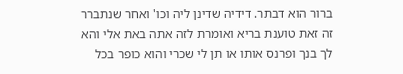ברור הוא דבתר. דידיה שדינן ליה וכו' ואחר שנתברר זה זאת טוענת בריא ואומרת לזה אתה באת אלי והא לך בנך ופרנס אותו או תן לי שכרי והוא כופר בכל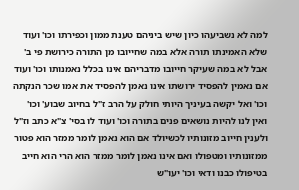למה לא נשביעהו כיון שיש ביניהם טענת ממון וכפירתו וכו' ועוד שלא האמינתו תורה אלא במה שחייובו מן התורה כירושת פי ב' אבל לא במה שעיקר חייובו מדבריהם אינו בכלל נאמנותו וכו' ועוד אם נאמין להפסיד ירושתו אינו נאמן להפסיד את אמו שכר הנקתה וכו' ואל יקשה בעיניך היותי חולק על הרב ז"ל בחיוב שבוע' וכו' ואין לנו להיות נושאים פנים בתורה וכו' ועוד לו בסי' צ"א כתב וז"ל ולענין חייוב מזונותיו לכשיולד אם הוא נאמן לומר ממזר הוא פטור ממזונותיו ומטפולו ואם אינו נאמן לומר ממזר הוא הרי הוא חייב בטיפולו כבנו ודאי וכו' יעו"ש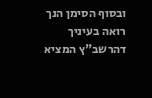ובסוף הסימן הנך רואה בעיניך דהרשב"ץ המציא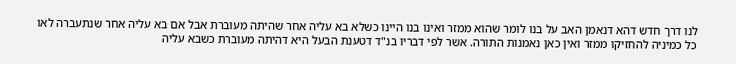לנו דרך חדש דהא דנאמן האב על בנו לומר שהוא ממזר ואינו בנו היינו כשלא בא עליה אחר שהיתה מעוברת אבל אם בא עליה אחר שנתעברה לאו כל כמיניה להחזיקו ממזר ואין כאן נאמנות התורה. אשר לפי דבריו בנ"ד דטענת הבעל היא דהיתה מעוברת כשבא עליה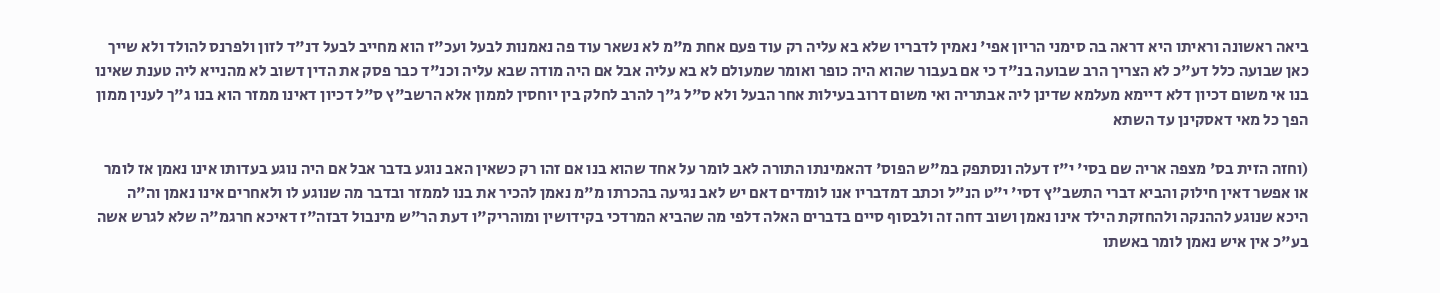ביאה ראשונה וראיתו היא דראה בה סימני הריון אפי' נאמין לדבריו שלא בא עליה רק עוד פעם אחת מ"מ לא נשאר עוד פה נאמנות לבעל ועכ"ז הוא מחייב לבעל דנ"ד לזון ולפרנס להולד ולא שייך כאן שבועה כלל דע"כ לא הצריך הרב שבועה בנ"ד כי אם בעבור שהוא היה כופר ואומר שמעולם לא בא עליה אבל אם היה מודה שבא עליה וכנ"ד כבר פסק את הדין דשוב לא מהנייא ליה טענת שאינו בנו אי משום דכיון דלא דיימא מעלמא שדינן ליה אבתריה ואי משום דרוב בעילות אחר הבעל ולא ס"ל ג"ך להרב לחלק בין יוחסין לממון אלא הרשב"ץ ס"ל דכיון דאינו ממזר הוא בנו ג"ך לענין ממון הפך כל מאי דאסקינן עד השתא

(וחזה הזית בס' מצפה אריה שם בסי' י"ז דעלה ונסתפק במ"ש הפוס' דהאמינתו התורה לאב לומר על אחד שהוא בנו אם זהו רק כשאין האב נוגע בדבר אבל אם היה נוגע בעדותו אינו נאמן אז לומר או אפשר דאין חילוק והביא דברי התשב"ץ דסי' י"ט הנ"ל וכתב דמדבריו אנו לומדים דאם יש לאב נגיעה בהכרתו מ"מ נאמן להכיר את בנו לממזר ובדבר מה שנוגע לו ולאחרים אינו נאמן וה"ה היכא שנוגע לההנקה ולהחזקת הילד אינו נאמן ושוב דחה זה ולבסוף סיים בדברים האלה דלפי מה שהביא המרדכי בקידושין ומוהריק"ו דעת הר"ש מינבול דבזה"ז דאיכא חרגמ"ה שלא לגרש אשה בע"כ אין איש נאמן לומר באשתו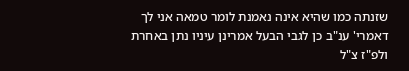שזנתה כמו שהיא אינה נאמנת לומר טמאה אני לך דאמרי' ענ"ב כן לגבי הבעל אמרינן עיניו נתן באחרת ולפ"ז צ"ל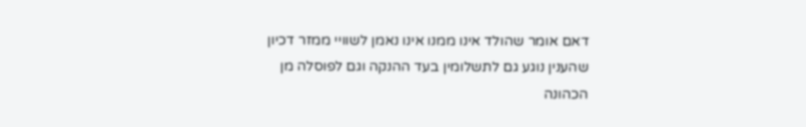דאם אומר שהולד אינו ממנו אינו נאמן לשוויי ממזר דכיון שהענין נוגע גם לתשלומין בעד ההנקה וגם לפוסלה מן הכהונה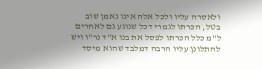ולאסרה עליו ולכל אלה אינו נאמן שוב בטל, הכרתו לגמרי דכל שנוגע גם לאחרים ל"מ כלל הכרתו לפסל את בנו א"ד נר"ו ויש להתלונן עליו הרבה דמלבד שהוא מיסד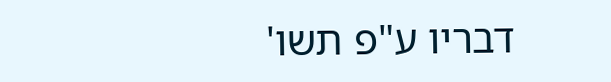דבריו ע"פ תשו'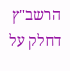הרשב"ץ דחלק על